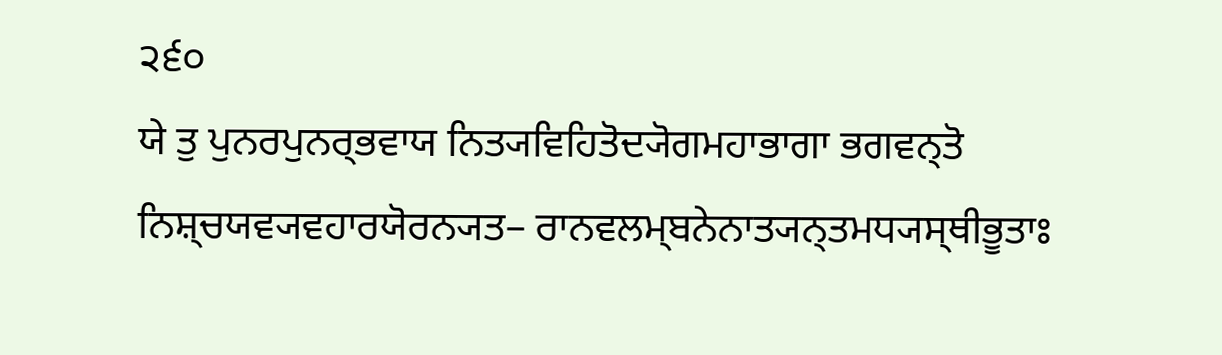੨੬੦
ਯੇ ਤੁ ਪੁਨਰਪੁਨਰ੍ਭਵਾਯ ਨਿਤ੍ਯਵਿਹਿਤੋਦ੍ਯੋਗਮਹਾਭਾਗਾ ਭਗਵਨ੍ਤੋ ਨਿਸ਼੍ਚਯਵ੍ਯਵਹਾਰਯੋਰਨ੍ਯਤ– ਰਾਨਵਲਮ੍ਬਨੇਨਾਤ੍ਯਨ੍ਤਮਧ੍ਯਸ੍ਥੀਭੂਤਾਃ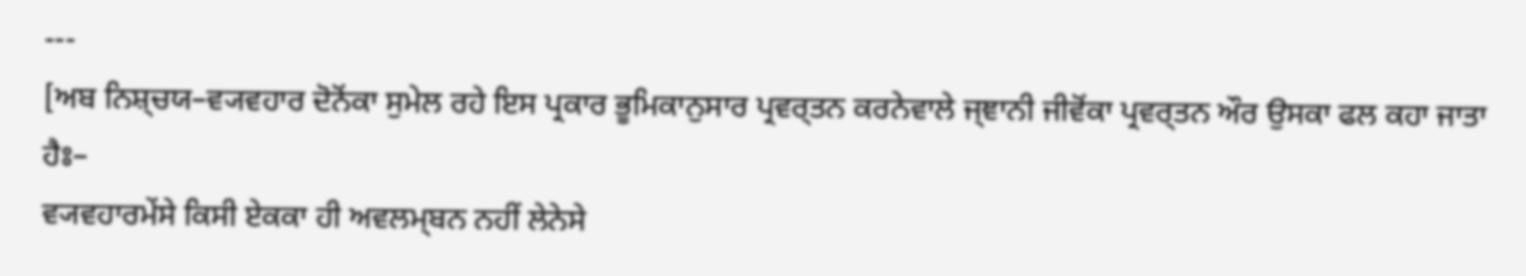---
[ਅਬ ਨਿਸ਼੍ਚਯ–ਵ੍ਯਵਹਾਰ ਦੋਨੋਂਕਾ ਸੁਮੇਲ ਰਹੇ ਇਸ ਪ੍ਰਕਾਰ ਭੂਮਿਕਾਨੁਸਾਰ ਪ੍ਰਵਰ੍ਤਨ ਕਰਨੇਵਾਲੇ ਜ੍ਞਾਨੀ ਜੀਵੋਂਕਾ ਪ੍ਰਵਰ੍ਤਨ ਔਰ ਉਸਕਾ ਫਲ ਕਹਾ ਜਾਤਾ ਹੈਃ–
ਵ੍ਯਵਹਾਰਮੇਂਸੇ ਕਿਸੀ ਏਕਕਾ ਹੀ ਅਵਲਮ੍ਬਨ ਨਹੀਂ ਲੇਨੇਸੇ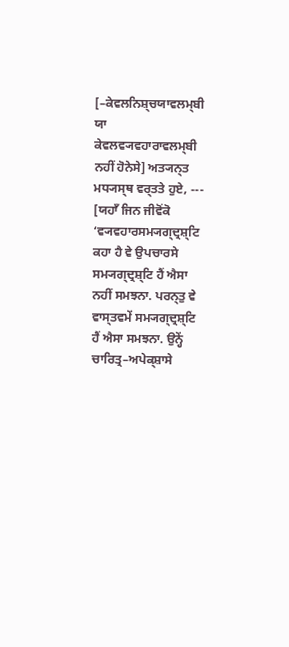[–ਕੇਵਲਨਿਸ਼੍ਚਯਾਵਲਮ੍ਬੀ ਯਾ ਕੇਵਲਵ੍ਯਵਹਾਰਾਵਲਮ੍ਬੀ ਨਹੀਂ ਹੋਨੇਸੇ] ਅਤ੍ਯਨ੍ਤ ਮਧ੍ਯਸ੍ਥ ਵਰ੍ਤਤੇ ਹੁਏ, --- [ਯਹਾਁ ਜਿਨ ਜੀਵੋਂਕੋ ‘ਵ੍ਯਵਹਾਰਸਮ੍ਯਗ੍ਦ੍ਰਸ਼੍ਟਿ ਕਹਾ ਹੈ ਵੇ ਉਪਚਾਰਸੇ ਸਮ੍ਯਗ੍ਦ੍ਰਸ਼੍ਟਿ ਹੈਂ ਐਸਾ ਨਹੀਂ ਸਮਝਨਾ. ਪਰਨ੍ਤੁ ਵੇ ਵਾਸ੍ਤਵਮੇਂ ਸਮ੍ਯਗ੍ਦ੍ਰਸ਼੍ਟਿ ਹੈਂ ਐਸਾ ਸਮਝਨਾ. ਉਨ੍ਹੇਂ ਚਾਰਿਤ੍ਰ–ਅਪੇਕ੍ਸ਼ਾਸੇ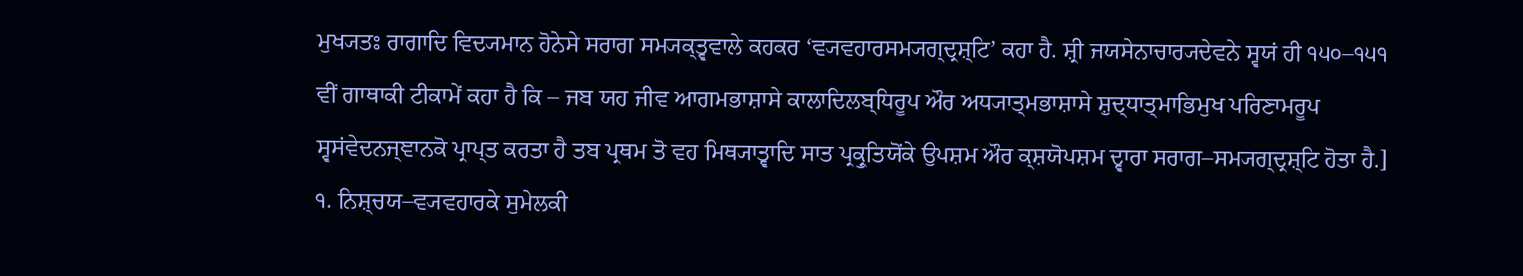ਮੁਖ੍ਯਤਃ ਰਾਗਾਦਿ ਵਿਦ੍ਯਮਾਨ ਹੋਨੇਸੇ ਸਰਾਗ ਸਮ੍ਯਕ੍ਤ੍ਵਵਾਲੇ ਕਹਕਰ ‘ਵ੍ਯਵਹਾਰਸਮ੍ਯਗ੍ਦ੍ਰਸ਼੍ਟਿ’ ਕਹਾ ਹੈ. ਸ਼੍ਰੀ ਜਯਸੇਨਾਚਾਰ੍ਯਦੇਵਨੇ ਸ੍ਵਯਂ ਹੀ ੧੫੦–੧੫੧ ਵੀਂ ਗਾਥਾਕੀ ਟੀਕਾਮੇਂ ਕਹਾ ਹੈ ਕਿ – ਜਬ ਯਹ ਜੀਵ ਆਗਮਭਾਸ਼ਾਸੇ ਕਾਲਾਦਿਲਬ੍ਧਿਰੂਪ ਔਰ ਅਧ੍ਯਾਤ੍ਮਭਾਸ਼ਾਸੇ ਸ਼ੁਦ੍ਧਾਤ੍ਮਾਭਿਮੁਖ ਪਰਿਣਾਮਰੂਪ ਸ੍ਵਸਂਵੇਦਨਜ੍ਞਾਨਕੋ ਪ੍ਰਾਪ੍ਤ ਕਰਤਾ ਹੈ ਤਬ ਪ੍ਰਥਮ ਤੋ ਵਹ ਮਿਥ੍ਯਾਤ੍ਵਾਦਿ ਸਾਤ ਪ੍ਰਕ੍ਰੁਤਿਯੋਂਕੇ ਉਪਸ਼ਮ ਔਰ ਕ੍ਸ਼ਯੋਪਸ਼ਮ ਦ੍ਵਾਰਾ ਸਰਾਗ–ਸਮ੍ਯਗ੍ਦ੍ਰਸ਼੍ਟਿ ਹੋਤਾ ਹੈ.] ੧. ਨਿਸ਼੍ਚਯ–ਵ੍ਯਵਹਾਰਕੇ ਸੁਮੇਲਕੀ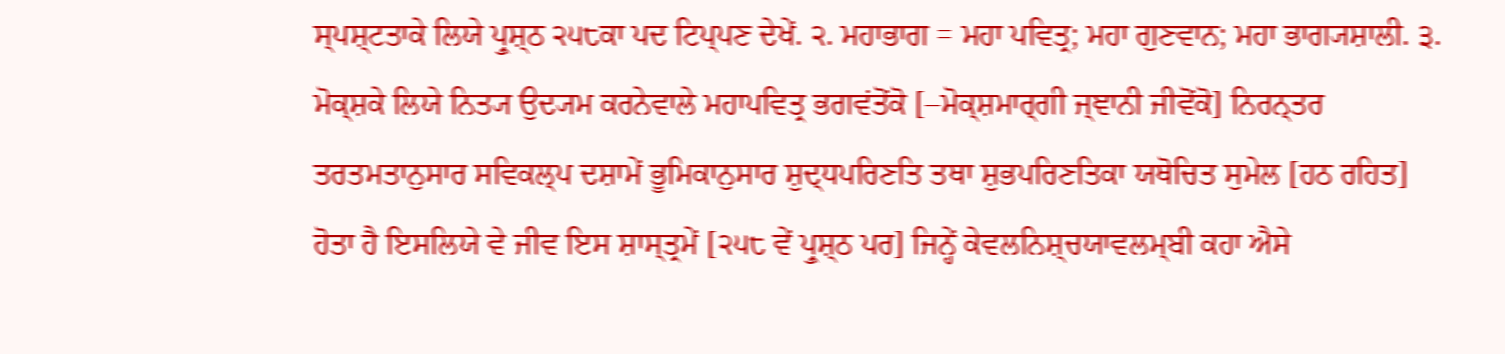ਸ੍ਪਸ਼੍ਟਤਾਕੇ ਲਿਯੇ ਪ੍ਰੁਸ਼੍ਠ ੨੫੮ਕਾ ਪਦ ਟਿਪ੍ਪਣ ਦੇਖੇਂ. ੨. ਮਹਾਭਾਗ = ਮਹਾ ਪਵਿਤ੍ਰ; ਮਹਾ ਗੁਣਵਾਨ; ਮਹਾ ਭਾਗ੍ਯਸ਼ਾਲੀ. ੩. ਮੋਕ੍ਸ਼ਕੇ ਲਿਯੇ ਨਿਤ੍ਯ ਉਦ੍ਯਮ ਕਰਨੇਵਾਲੇ ਮਹਾਪਵਿਤ੍ਰ ਭਗਵਂਤੋਂਕੋ [–ਮੋਕ੍ਸ਼ਮਾਰ੍ਗੀ ਜ੍ਞਾਨੀ ਜੀਵੋਂਕੋ] ਨਿਰਨ੍ਤਰ
ਤਰਤਮਤਾਨੁਸਾਰ ਸਵਿਕਲ੍ਪ ਦਸ਼ਾਮੇਂ ਭੂਮਿਕਾਨੁਸਾਰ ਸ਼ੁਦ੍ਧਪਰਿਣਤਿ ਤਥਾ ਸ਼ੁਭਪਰਿਣਤਿਕਾ ਯਥੋਚਿਤ ਸੁਮੇਲ [ਹਠ ਰਹਿਤ]
ਹੋਤਾ ਹੈ ਇਸਲਿਯੇ ਵੇ ਜੀਵ ਇਸ ਸ਼ਾਸ੍ਤ੍ਰਮੇਂ [੨੫੮ ਵੇਂ ਪ੍ਰੁਸ਼੍ਠ ਪਰ] ਜਿਨ੍ਹੇਂ ਕੇਵਲਨਿਸ਼੍ਚਯਾਵਲਮ੍ਬੀ ਕਹਾ ਐਸੇ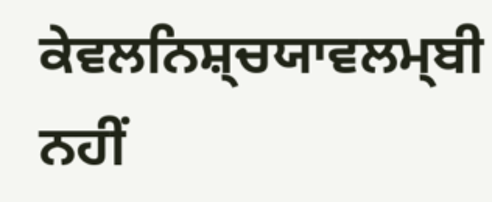ਕੇਵਲਨਿਸ਼੍ਚਯਾਵਲਮ੍ਬੀ ਨਹੀਂ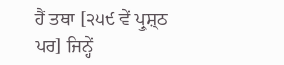ਹੈਂ ਤਥਾ [੨੫੯ ਵੇਂ ਪ੍ਰੁਸ਼੍ਠ ਪਰ] ਜਿਨ੍ਹੇਂ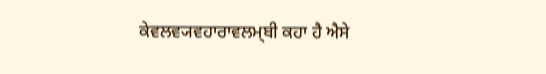ਕੇਵਲਵ੍ਯਵਹਾਰਾਵਲਮ੍ਬੀ ਕਹਾ ਹੈ ਐਸੇ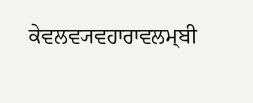ਕੇਵਲਵ੍ਯਵਹਾਰਾਵਲਮ੍ਬੀ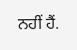ਨਹੀਂ ਹੈਂ.